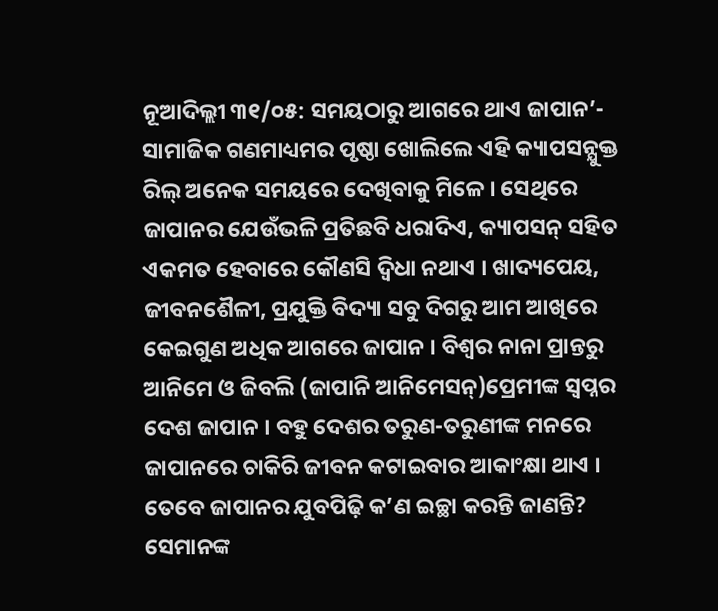ନୂଆଦିଲ୍ଲୀ ୩୧/୦୫: ସମୟଠାରୁ ଆଗରେ ଥାଏ ଜାପାନ’- ସାମାଜିକ ଗଣମାଧ୍ୟମର ପୃଷ୍ଠା ଖୋଲିଲେ ଏହି କ୍ୟାପସନ୍ଯୁକ୍ତ ରିଲ୍ ଅନେକ ସମୟରେ ଦେଖିବାକୁ ମିଳେ । ସେଥିରେ ଜାପାନର ଯେଉଁଭଳି ପ୍ରତିଛବି ଧରାଦିଏ, କ୍ୟାପସନ୍ ସହିତ ଏକମତ ହେବାରେ କୌଣସି ଦ୍ୱିଧା ନଥାଏ । ଖାଦ୍ୟପେୟ, ଜୀବନଶୈଳୀ, ପ୍ରଯୁକ୍ତି ବିଦ୍ୟା ସବୁ ଦିଗରୁ ଆମ ଆଖିରେ କେଇଗୁଣ ଅଧିକ ଆଗରେ ଜାପାନ । ବିଶ୍ୱର ନାନା ପ୍ରାନ୍ତରୁ ଆନିମେ ଓ ଜିବଲି (ଜାପାନି ଆନିମେସନ୍)ପ୍ରେମୀଙ୍କ ସ୍ୱପ୍ନର ଦେଶ ଜାପାନ । ବହୁ ଦେଶର ତରୁଣ-ତରୁଣୀଙ୍କ ମନରେ ଜାପାନରେ ଚାକିରି ଜୀବନ କଟାଇବାର ଆକାଂକ୍ଷା ଥାଏ । ତେବେ ଜାପାନର ଯୁବପିଢ଼ି କ’ଣ ଇଚ୍ଛା କରନ୍ତି ଜାଣନ୍ତି? ସେମାନଙ୍କ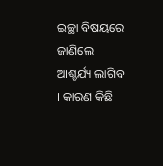ଇଚ୍ଛା ବିଷୟରେ ଜାଣିଲେ ଆଶ୍ଚର୍ଯ୍ୟ ଲାଗିବ । କାରଣ କିଛି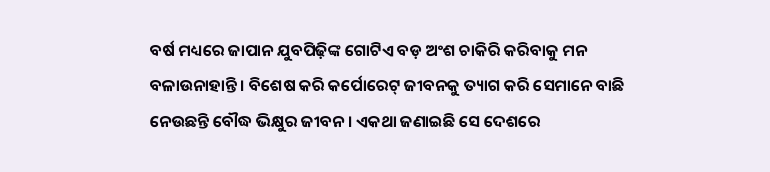ବର୍ଷ ମଧ୍ୟରେ ଜାପାନ ଯୁବପିଢ଼ିଙ୍କ ଗୋଟିଏ ବଡ଼ ଅଂଶ ଚାକିରି କରିବାକୁ ମନ ବଳାଉନାହାନ୍ତି । ବିଶେଷ କରି କର୍ପୋରେଟ୍ ଜୀବନକୁ ତ୍ୟାଗ କରି ସେମାନେ ବାଛି ନେଉଛନ୍ତି ବୌଦ୍ଧ ଭିକ୍ଷୁର ଜୀବନ । ଏକଥା ଜଣାଇଛି ସେ ଦେଶରେ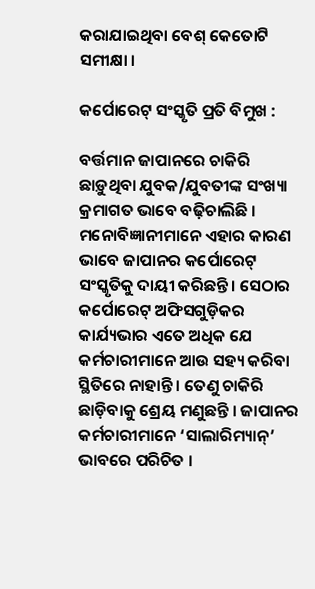କରାଯାଇଥିବା ବେଶ୍ କେତୋଟି ସମୀକ୍ଷା ।

କର୍ପୋରେଟ୍ ସଂସ୍କୃତି ପ୍ରତି ବିମୁଖ :

ବର୍ତ୍ତମାନ ଜାପାନରେ ଚାକିରି ଛାଡ଼ୁଥିବା ଯୁବକ/ଯୁବତୀଙ୍କ ସଂଖ୍ୟା କ୍ରମାଗତ ଭାବେ ବଢ଼ିଚାଲିଛି । ମନୋବିଜ୍ଞାନୀମାନେ ଏହାର କାରଣ ଭାବେ ଜାପାନର କର୍ପୋରେଟ୍ ସଂସ୍କୃତିକୁ ଦାୟୀ କରିଛନ୍ତି । ସେଠାର କର୍ପୋରେଟ୍ ଅଫିସଗୁଡ଼ିକର କାର୍ଯ୍ୟଭାର ଏତେ ଅଧିକ ଯେ କର୍ମଚାରୀମାନେ ଆଉ ସହ୍ୟ କରିବା ସ୍ଥିତିରେ ନାହାନ୍ତି । ତେଣୁ ଚାକିରି ଛାଡ଼ିବାକୁ ଶ୍ରେୟ ମଣୁଛନ୍ତି । ଜାପାନର କର୍ମଚାରୀମାନେ ‘ସାଲାରିମ୍ୟାନ୍’ ଭାବରେ ପରିଚିତ ।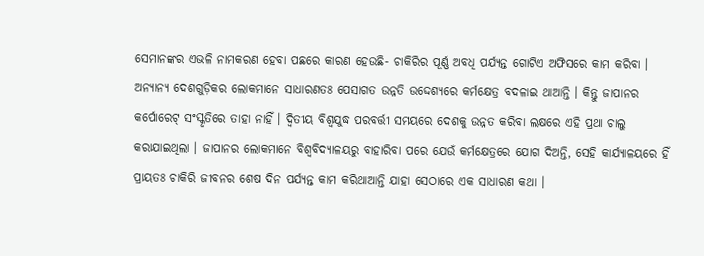ସେମାନଙ୍କର ଏଭଳି ନାମକରଣ ହେବା ପଛରେ କାରଣ ହେଉଛି- ଚାକିରିର ପୂର୍ଣ୍ଣ ଅବଧି ପର୍ଯ୍ୟନ୍ତ ଗୋଟିଏ ଅଫିସରେ କାମ କରିବା । ଅନ୍ୟାନ୍ୟ ଦେଶଗୁଡ଼ିକର ଲୋକମାନେ ସାଧାରଣତଃ ପେସାଗତ ଉନ୍ନତି ଉଦ୍ଦେଶ୍ୟରେ କର୍ମକ୍ଷେତ୍ର ବଦଳାଇ ଥାଆନ୍ତି । କିନ୍ତୁ ଜାପାନର କର୍ପୋରେଟ୍ ସଂସ୍କୃତିରେ ତାହା ନାହିଁ । ଦ୍ୱିତୀୟ ବିଶ୍ୱଯୁଦ୍ଧ ପରବର୍ତ୍ତୀ ସମୟରେ ଦେଶକୁ ଉନ୍ନତ କରିବା ଲକ୍ଷରେ ଏହି ପ୍ରଥା ଚାଲୁ କରାଯାଇଥିଲା । ଜାପାନର ଲୋକମାନେ ବିଶ୍ୱବିଦ୍ୟାଳୟରୁ ବାହାରିବା ପରେ ଯେଉଁ କର୍ମକ୍ଷେତ୍ରରେ ଯୋଗ ଦିଅନ୍ତି, ସେହି କାର୍ଯ୍ୟାଳୟରେ ହିଁ ପ୍ରାୟତଃ ଚାକିରି ଜୀବନର ଶେଷ ଦିନ ପର୍ଯ୍ୟନ୍ତ କାମ କରିଥାଆନ୍ତି ଯାହା ସେଠାରେ ଏକ ସାଧାରଣ କଥା ।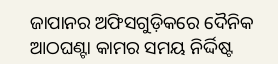ଜାପାନର ଅଫିସଗୁଡ଼ିକରେ ଦୈନିକ ଆଠଘଣ୍ଟା କାମର ସମୟ ନିର୍ଦ୍ଦିଷ୍ଟ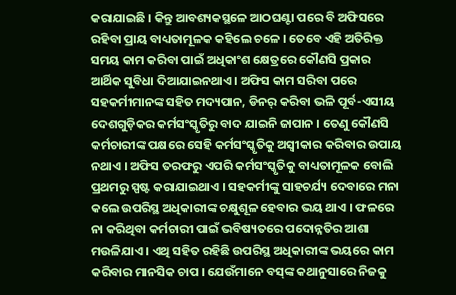କରାଯାଇଛି । କିନ୍ତୁ ଆବଶ୍ୟକସ୍ଥଳେ ଆଠଘଣ୍ଟା ପରେ ବି ଅଫିସରେ ରହିବା ପ୍ରାୟ ବାଧ୍ୟତାମୂଳକ କହିଲେ ଚଳେ । ତେବେ ଏହି ଅତିରିକ୍ତ ସମୟ କାମ କରିବା ପାଇଁ ଅଧିକାଂଶ କ୍ଷେତ୍ରରେ କୌଣସି ପ୍ରକାର ଆର୍ଥିକ ସୁବିଧା ଦିଆଯାଇନଥାଏ । ଅଫିସ କାମ ସରିବା ପରେ ସହକର୍ମୀମାନଙ୍କ ସହିତ ମଦ୍ୟପାନ, ଡିନର୍ କରିବା ଭଳି ପୂର୍ବ-ଏସୀୟ ଦେଶଗୁଡ଼ିକର କର୍ମସଂସ୍କୃତିରୁ ବାଦ ଯାଇନି ଜାପାନ । ତେଣୁ କୌଣସି କର୍ମଚାରୀଙ୍କ ପକ୍ଷରେ ସେହି କର୍ମସଂସ୍କୃତିକୁ ଅସ୍ୱୀକାର କରିବାର ଉପାୟ ନଥାଏ । ଅଫିସ ତରଫରୁ ଏପରି କର୍ମସଂସ୍କୃତିକୁ ବାଧ୍ୟତାମୂଳକ ବୋଲି ପ୍ରଥମରୁ ସ୍ପଷ୍ଟ କରାଯାଇଥାଏ । ସହକର୍ମୀଙ୍କୁ ସାହଚର୍ଯ୍ୟ ଦେବାରେ ମନା କଲେ ଉପରିସ୍ଥ ଅଧିକାରୀଙ୍କ ଚକ୍ଷୁଶୂଳ ହେବାର ଭୟ ଥାଏ । ଫଳରେ ନା କରିଥିବା କର୍ମଚାରୀ ପାଇଁ ଭବିଷ୍ୟତରେ ପଦୋନ୍ନତିର ଆଶା ମଉଳିଯାଏ । ଏଥି ସହିତ ରହିଛି ଉପରିସ୍ଥ ଅଧିକାରୀଙ୍କ ଭୟରେ କାମ କରିବାର ମାନସିକ ଚାପ । ଯେଉଁମାନେ ବସ୍‌ଙ୍କ କଥାନୁସାରେ ନିଜକୁ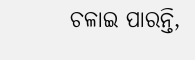ଚଳାଇ ପାରନ୍ତି,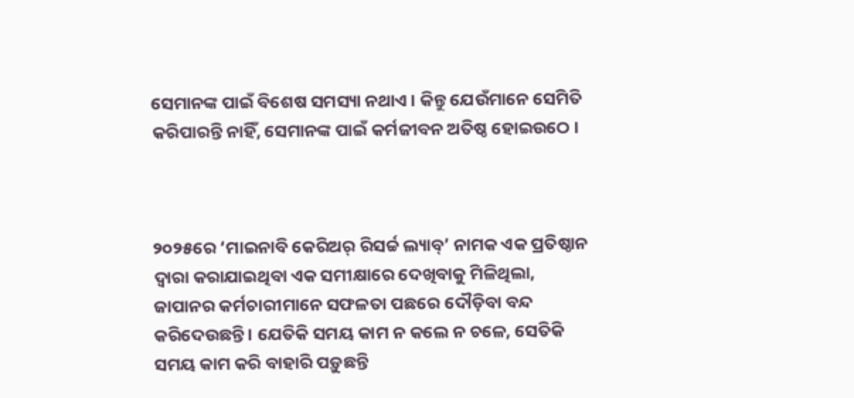ସେମାନଙ୍କ ପାଇଁ ବିଶେଷ ସମସ୍ୟା ନଥାଏ । କିନ୍ତୁ ଯେଉଁମାନେ ସେମିତି କରିପାରନ୍ତି ନାହିଁ, ସେମାନଙ୍କ ପାଇଁ କର୍ମଜୀବନ ଅତିଷ୍ଠ ହୋଇଉଠେ ।



୨୦୨୫ରେ ‘ମାଇନାବି କେରିଅର୍ ରିସର୍ଚ୍ଚ ଲ୍ୟାବ୍’ ନାମକ ଏକ ପ୍ରତିଷ୍ଠାନ ଦ୍ୱାରା କରାଯାଇଥିବା ଏକ ସମୀକ୍ଷାରେ ଦେଖିବାକୁ ମିଳିଥିଲା, ଜାପାନର କର୍ମଚାରୀମାନେ ସଫଳତା ପଛରେ ଦୌଡ଼ିବା ବନ୍ଦ କରିଦେଉଛନ୍ତି । ଯେତିକି ସମୟ କାମ ନ କଲେ ନ ଚଳେ, ସେତିକି ସମୟ କାମ କରି ବାହାରି ପଡ଼ୁଛନ୍ତି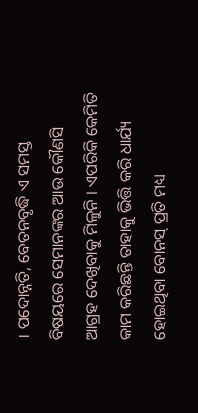। ପଦୋନ୍ନତି, ବେତନବୃଦ୍ଧି ଏ ସମସ୍ତ ବିଷୟରେ ସେମାନଙ୍କର ଆଉ କୌଣସି ଆଗ୍ରହ ଦେଖିବାକୁ ମିଳୁନି । ଏପରିକି କେମିତି କାମ କରିଛନ୍ତି ତାହାକୁ ଭିତ୍ତି କରି ଧାର୍ଯ୍ୟ ହୋଇଥିବା ବୋନସ୍ ପ୍ରତି ମଧ୍ୟ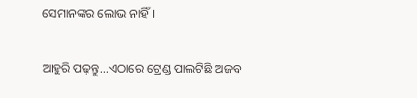ସେମାନଙ୍କର ଲୋଭ ନାହିଁ ।

ଆହୁରି ପଢ଼ନ୍ତୁ...ଏଠାରେ ଟ୍ରେଣ୍ଡ ପାଲଟିଛି ଅଜବ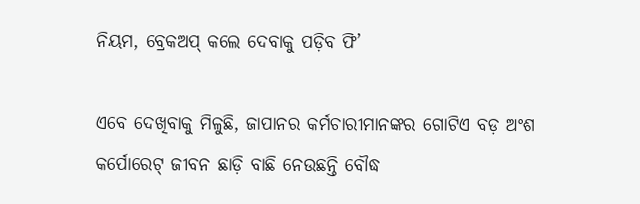ନିୟମ, ବ୍ରେକଅପ୍ କଲେ ଦେବାକୁ ପଡ଼ିବ ଫି’

ଏବେ ଦେଖିବାକୁ ମିଳୁଛି, ଜାପାନର କର୍ମଚାରୀମାନଙ୍କର ଗୋଟିଏ ବଡ଼ ଅଂଶ କର୍ପୋରେଟ୍ ଜୀବନ ଛାଡ଼ି ବାଛି ନେଉଛନ୍ତି ବୌଦ୍ଧ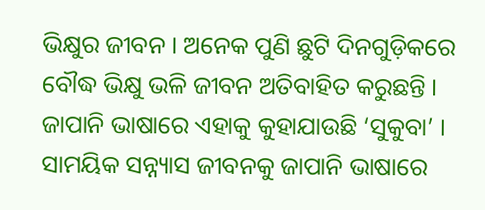ଭିକ୍ଷୁର ଜୀବନ । ଅନେକ ପୁଣି ଛୁଟି ଦିନଗୁଡ଼ିକରେ ବୌଦ୍ଧ ଭିକ୍ଷୁ ଭଳି ଜୀବନ ଅତିବାହିତ କରୁଛନ୍ତି । ଜାପାନି ଭାଷାରେ ଏହାକୁ କୁହାଯାଉଛି ‘ସୁକୁବା’ । ସାମୟିକ ସନ୍ନ୍ୟାସ ଜୀବନକୁ ଜାପାନି ଭାଷାରେ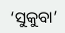‘ସୁକୁବା’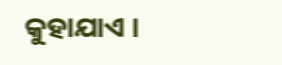କୁହାଯାଏ ।